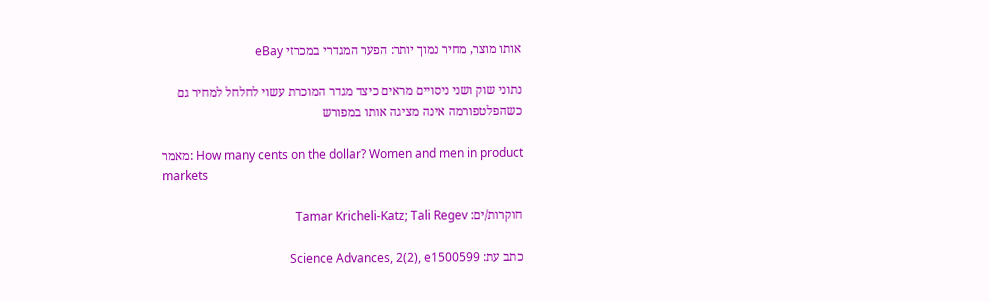אותו מוצר, מחיר נמוך יותר: הפער המגדרי במכרזי eBay

נתוני שוק ושני ניסויים מראים כיצד מגדר המוכרת עשוי לחלחל למחיר גם כשהפלטפורמה אינה מציגה אותו במפורש

מאמר: How many cents on the dollar? Women and men in product markets

חוקרות/ים: Tamar Kricheli-Katz; Tali Regev

כתב עת: Science Advances, 2(2), e1500599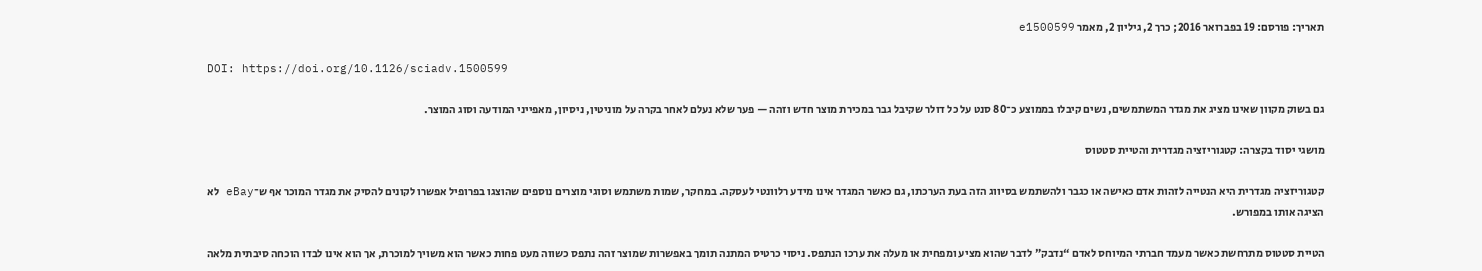תאריך: פורסם: 19 בפברואר 2016; כרך 2, גיליון 2, מאמר e1500599

DOI: https://doi.org/10.1126/sciadv.1500599

גם בשוק מקוון שאינו מציג את מגדר המשתמשים, נשים קיבלו בממוצע כ־80 סנט על כל דולר שקיבל גבר במכירת מוצר חדש וזהה — פער שלא נעלם לאחר בקרה על מוניטין, ניסיון, מאפייני המודעה וסוג המוצר.

מושגי יסוד בקצרה: קטגוריזציה מגדרית והטיית סטטוס

קטגוריזציה מגדרית היא הנטייה לזהות אדם כאישה או כגבר ולהשתמש בסיווג הזה בעת הערכתו, גם כאשר המגדר אינו מידע רלוונטי לעסקה. במחקר, שמות משתמש וסוגי מוצרים נוספים שהוצגו בפרופיל אפשרו לקונים להסיק את מגדר המוכר אף ש־eBay לא הציגה אותו במפורש.

הטיית סטטוס מתרחשת כאשר מעמד חברתי המיוחס לאדם “נדבק” לדבר שהוא מציע ומפחית או מעלה את ערכו הנתפס. ניסוי כרטיס המתנה תומך באפשרות שמוצר זהה נתפס כשווה מעט פחות כאשר הוא משויך למוכרת, אך הוא אינו לבדו הוכחה סיבתית מלאה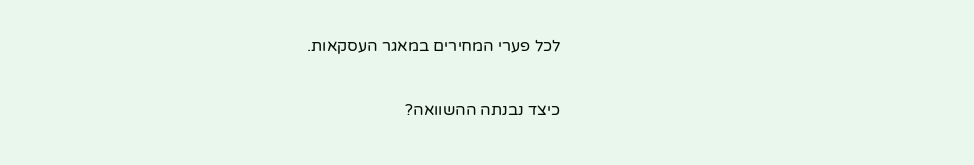לכל פערי המחירים במאגר העסקאות.

כיצד נבנתה ההשוואה?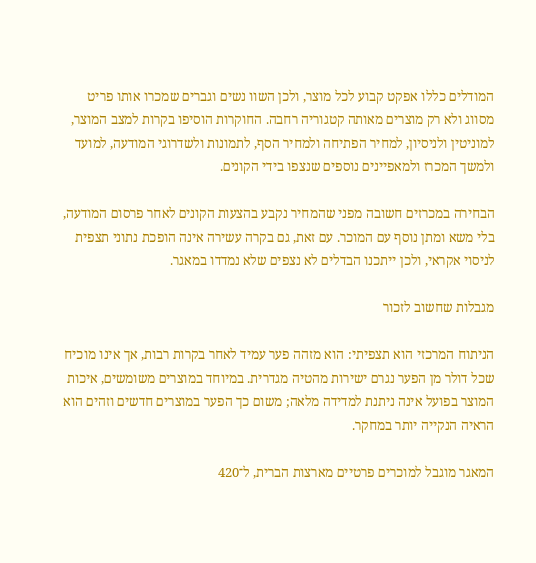המודלים כללו אפקט קבוע לכל מוצר, ולכן השוו נשים וגברים שמכרו אותו פריט מסווג ולא רק מוצרים מאותה קטגוריה רחבה. החוקרות הוסיפו בקרות למצב המוצר, למוניטין ולניסיון, למחיר הפתיחה ולמחיר הסף, לתמונות ולשדרוגי המודעה, למועד ולמשך המכרז ולמאפיינים נוספים שנצפו בידי הקונים.

הבחירה במכרזים חשובה מפני שהמחיר נקבע בהצעות הקונים לאחר פרסום המודעה, בלי משא ומתן נוסף עם המוכר. עם זאת, גם בקרה עשירה אינה הופכת נתוני תצפית לניסוי אקראי, ולכן ייתכנו הבדלים לא נצפים שלא נמדדו במאגר.

מגבלות שחשוב לזכור

הניתוח המרכזי הוא תצפיתי: הוא מזהה פער עמיד לאחר בקרות רבות, אך אינו מוכיח שכל דולר מן הפער נגרם ישירות מהטיה מגדרית. במיוחד במוצרים משומשים, איכות המוצר בפועל אינה ניתנת למדידה מלאה; משום כך הפער במוצרים חדשים וזהים הוא הראיה הנקייה יותר במחקר.

המאגר מוגבל למוכרים פרטיים מארצות הברית, ל־420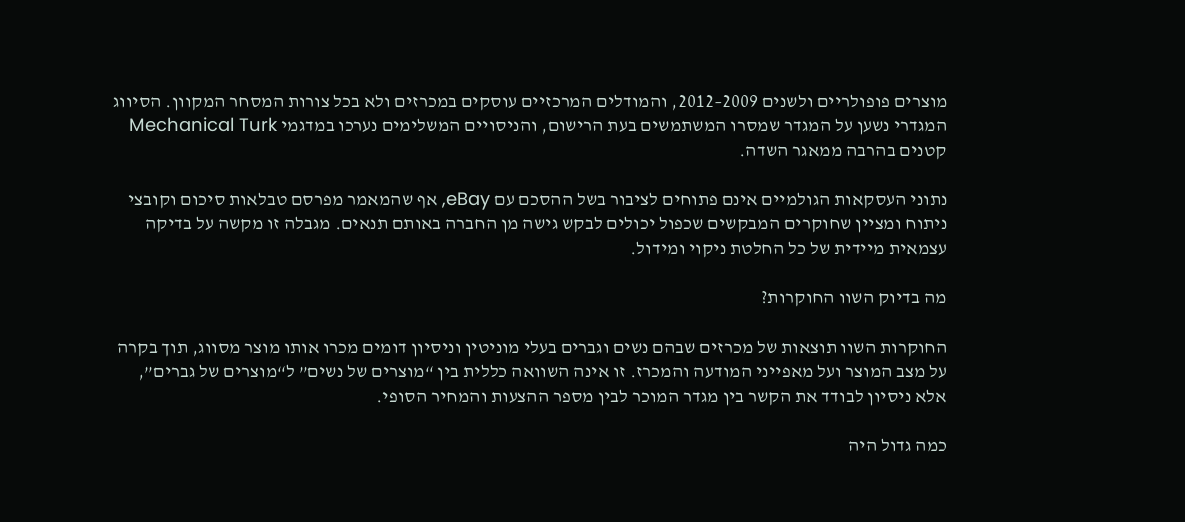מוצרים פופולריים ולשנים 2009–2012, והמודלים המרכזיים עוסקים במכרזים ולא בכל צורות המסחר המקוון. הסיווג המגדרי נשען על המגדר שמסרו המשתמשים בעת הרישום, והניסויים המשלימים נערכו במדגמי Mechanical Turk קטנים בהרבה ממאגר השדה.

נתוני העסקאות הגולמיים אינם פתוחים לציבור בשל ההסכם עם eBay, אף שהמאמר מפרסם טבלאות סיכום וקובצי ניתוח ומציין שחוקרים המבקשים שכפול יכולים לבקש גישה מן החברה באותם תנאים. מגבלה זו מקשה על בדיקה עצמאית מיידית של כל החלטת ניקוי ומידול.

מה בדיוק השוו החוקרות?

החוקרות השוו תוצאות של מכרזים שבהם נשים וגברים בעלי מוניטין וניסיון דומים מכרו אותו מוצר מסווג, תוך בקרה על מצב המוצר ועל מאפייני המודעה והמכרז. זו אינה השוואה כללית בין “מוצרים של נשים” ל“מוצרים של גברים”, אלא ניסיון לבודד את הקשר בין מגדר המוכר לבין מספר ההצעות והמחיר הסופי.

כמה גדול היה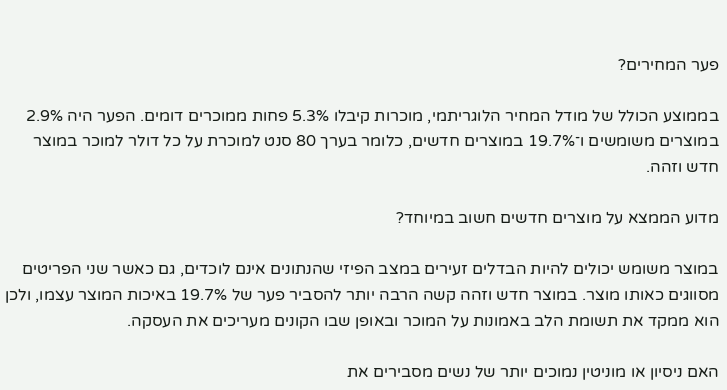פער המחירים?

בממוצע הכולל של מודל המחיר הלוגריתמי, מוכרות קיבלו 5.3% פחות ממוכרים דומים. הפער היה 2.9% במוצרים משומשים ו־19.7% במוצרים חדשים, כלומר בערך 80 סנט למוכרת על כל דולר למוכר במוצר חדש וזהה.

מדוע הממצא על מוצרים חדשים חשוב במיוחד?

במוצר משומש יכולים להיות הבדלים זעירים במצב הפיזי שהנתונים אינם לוכדים, גם כאשר שני הפריטים מסווגים כאותו מוצר. במוצר חדש וזהה קשה הרבה יותר להסביר פער של 19.7% באיכות המוצר עצמו, ולכן הוא ממקד את תשומת הלב באמונות על המוכר ובאופן שבו הקונים מעריכים את העסקה.

האם ניסיון או מוניטין נמוכים יותר של נשים מסבירים את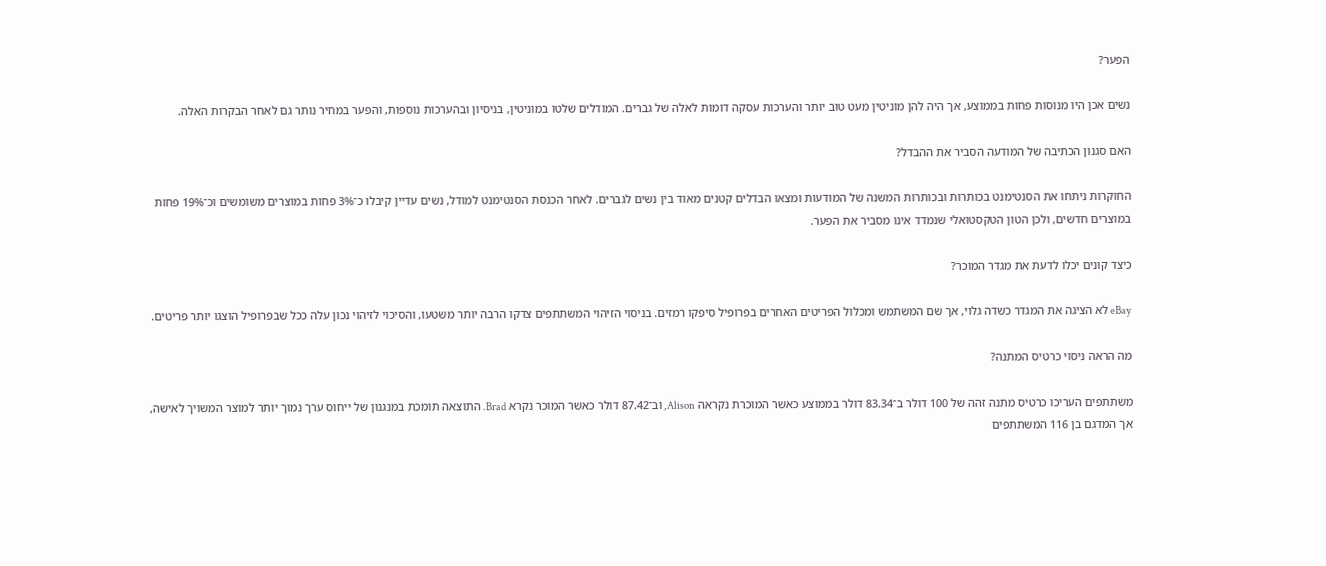הפער?

נשים אכן היו מנוסות פחות בממוצע, אך היה להן מוניטין מעט טוב יותר והערכות עסקה דומות לאלה של גברים. המודלים שלטו במוניטין, בניסיון ובהערכות נוספות, והפער במחיר נותר גם לאחר הבקרות האלה.

האם סגנון הכתיבה של המודעה הסביר את ההבדל?

החוקרות ניתחו את הסנטימנט בכותרות ובכותרות המשנה של המודעות ומצאו הבדלים קטנים מאוד בין נשים לגברים. לאחר הכנסת הסנטימנט למודל, נשים עדיין קיבלו כ־3% פחות במוצרים משומשים וכ־19% פחות במוצרים חדשים, ולכן הטון הטקסטואלי שנמדד אינו מסביר את הפער.

כיצד קונים יכלו לדעת את מגדר המוכר?

eBay לא הציגה את המגדר כשדה גלוי, אך שם המשתמש ומכלול הפריטים האחרים בפרופיל סיפקו רמזים. בניסוי הזיהוי המשתתפים צדקו הרבה יותר משטעו, והסיכוי לזיהוי נכון עלה ככל שבפרופיל הוצגו יותר פריטים.

מה הראה ניסוי כרטיס המתנה?

משתתפים העריכו כרטיס מתנה זהה של 100 דולר ב־83.34 דולר בממוצע כאשר המוכרת נקראה Alison, וב־87.42 דולר כאשר המוכר נקרא Brad. התוצאה תומכת במנגנון של ייחוס ערך נמוך יותר למוצר המשויך לאישה, אך המדגם בן 116 המשתתפים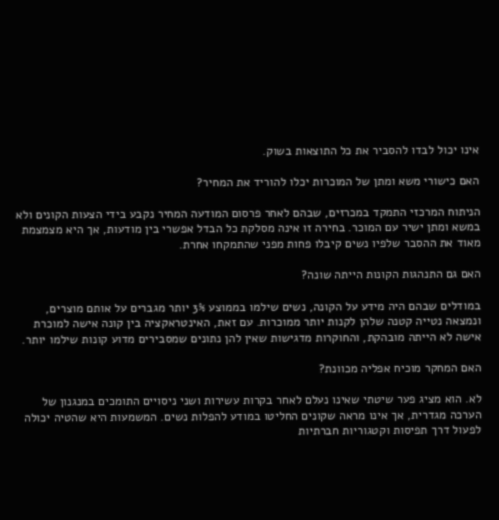אינו יכול לבדו להסביר את כל התוצאות בשוק.

האם כישורי משא ומתן של המוכרות יכלו להוריד את המחיר?

הניתוח המרכזי התמקד במכרזים, שבהם לאחר פרסום המודעה המחיר נקבע בידי הצעות הקונים ולא במשא ומתן ישיר עם המוכר. בחירה זו אינה מסלקת כל הבדל אפשרי בין מודעות, אך היא מצמצמת מאוד את ההסבר שלפיו נשים קיבלו פחות מפני שהתמקחו אחרת.

האם גם התנהגות הקונות הייתה שונה?

במודלים שבהם היה מידע על הקונה, נשים שילמו בממוצע 3% יותר מגברים על אותם מוצרים, ונמצאה נטייה קטנה שלהן לקנות יותר ממוכרות. עם זאת, האינטראקציה בין קונה אישה למוכרת אישה לא הייתה מובהקת, והחוקרות מדגישות שאין להן נתונים שמסבירים מדוע קונות שילמו יותר.

האם המחקר מוכיח אפליה מכוונת?

לא. הוא מציג פער שיטתי שאינו נעלם לאחר בקרות עשירות ושני ניסויים התומכים במנגנון של הערכה מגדרית, אך אינו מראה שקונים החליטו במודע להפלות נשים. המשמעות היא שהטיה יכולה לפעול דרך תפיסות וקטגוריות חברתיות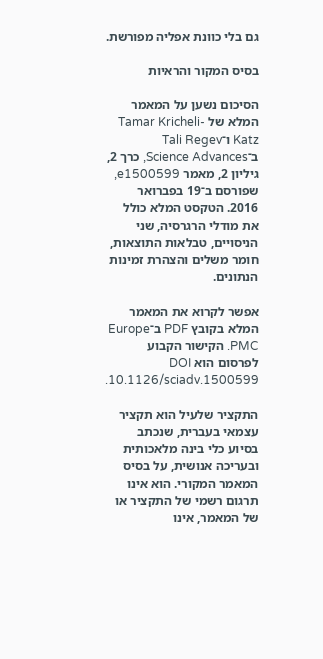גם בלי כוונת אפליה מפורשת.

בסיס המקור והראיות

הסיכום נשען על המאמר המלא של Tamar Kricheli-Katz ו־Tali Regev ב־Science Advances, כרך 2, גיליון 2, מאמר e1500599, שפורסם ב־19 בפברואר 2016. הטקסט המלא כולל את מודלי הרגרסיה, שני הניסויים, טבלאות התוצאות, חומר משלים והצהרת זמינות הנתונים.

אפשר לקרוא את המאמר המלא בקובץ PDF ב־Europe PMC. הקישור הקבוע לפרסום הוא DOI 10.1126/sciadv.1500599.

התקציר שלעיל הוא תקציר עצמאי בעברית, שנכתב בסיוע כלי בינה מלאכותית ובעריכה אנושית, על בסיס המאמר המקורי. הוא אינו תרגום רשמי של התקציר או של המאמר, אינו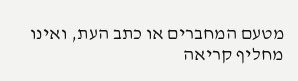מטעם המחברים או כתב העת, ואינו מחליף קריאה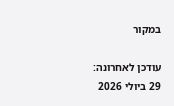במקור

עודכן לאחרונה: 29 ביולי 2026